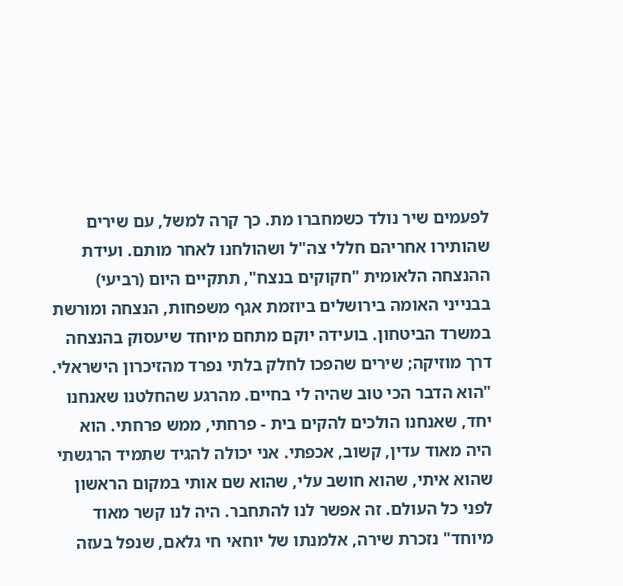לפעמים שיר נולד כשמחברו מת. כך קרה למשל, עם שירים שהותירו אחריהם חללי צה"ל ושהולחנו לאחר מותם. ועידת ההנצחה הלאומית "חקוקים בנצח", תתקיים היום (רביעי) בבנייני האומה בירושלים ביוזמת אגף משפחות, הנצחה ומורשת במשרד הביטחון. בועידה יוקם מתחם מיוחד שיעסוק בהנצחה דרך מוזיקה; שירים שהפכו לחלק בלתי נפרד מהזיכרון הישראלי.
"הוא הדבר הכי טוב שהיה לי בחיים. מהרגע שהחלטנו שאנחנו יחד, שאנחנו הולכים להקים בית - פרחתי, ממש פרחתי. הוא היה מאוד עדין, קשוב, אכפתי. אני יכולה להגיד שתמיד הרגשתי שהוא איתי, שהוא חושב עלי, שהוא שם אותי במקום הראשון לפני כל העולם. זה אפשר לנו להתחבר. היה לנו קשר מאוד מיוחד" נזכרת שירה, אלמנתו של יוחאי חי גלאם, שנפל בעזה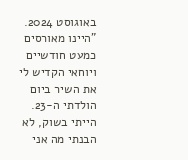באוגוסט 2024.
"היינו מאורסים כמעט חודשיים ויוחאי הקדיש לי את השיר ביום הולדתי ה-23. הייתי בשוק, לא הבנתי מה אני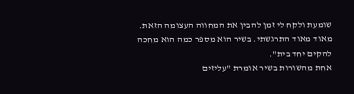שומעת ולקח לי זמן להבין את המחווה העצומה הזאת. מאוד מאוד התרגשתי. בשיר הוא מספר כמה הוא מחכה להקים יחד בית".
אחת מהשורות בשיר אומרת "עליזים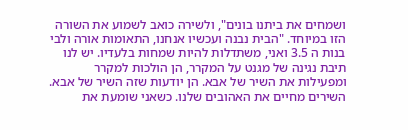ושמחים את ביתנו בונים", ולשירה כואב לשמוע את השורה הזו במיוחד. "הבית נבנה ועכשיו אנחנו, התאומות אורה ולבי בנות ה 3.5 ואני, משתדלות להיות שמחות בלעדיו. יש לנו תיבת נגינה של מגנט על המקרר, הן הולכות למקרר ומפעילות את השיר של אבא. הן יודעות שזה השיר של אבא. השירים מחיים את האהובים שלנו. כשאני שומעת את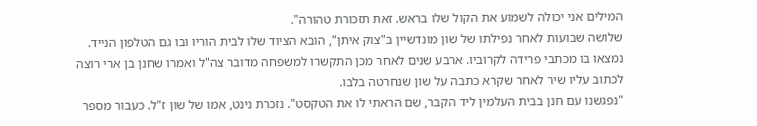המילים אני יכולה לשמוע את הקול שלו בראש. זאת תזכורת טהורה".
שלושה שבועות לאחר נפילתו של שון מונדשיין ב"צוק איתן", הובא הציוד שלו לבית הוריו ובו גם הטלפון הנייד. נמצאו בו מכתבי פרידה לקרוביו. ארבע שנים לאחר מכן התקשרו למשפחה מדובר צה"ל ואמרו שחנן בן ארי רוצה לכתוב עליו שיר לאחר שקרא כתבה על שון שנחרטה בלבו.
"נפגשנו עם חנן בבית העלמין ליד הקבר, שם הראתי לו את הטקסט". נזכרת נינט, אמו של שון ז"ל. כעבור מספר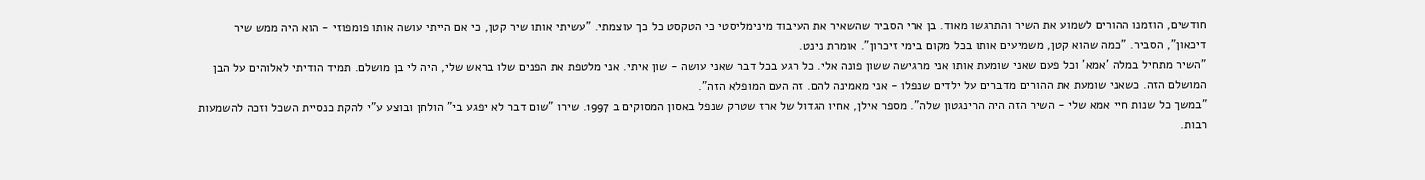חודשים, הוזמנו ההורים לשמוע את השיר והתרגשו מאוד. בן ארי הסביר שהשאיר את העיבוד מינימליסטי כי הטקסט כל כך עוצמתי. "עשיתי אותו שיר קטן, כי אם הייתי עושה אותו פומפוזי - הוא היה ממש שיר דיכאון", הסביר. "כמה שהוא קטן, משמיעים אותו בכל מקום בימי זיכרון". אומרת נינט.
"השיר מתחיל במלה 'אמא' וכל פעם שאני שומעת אותו אני מרגישה ששון פונה אלי. כל רגע בכל דבר שאני עושה - שון איתי. אני מלטפת את הפנים שלו בראש שלי, היה לי בן מושלם. תמיד הודיתי לאלוהים על הבן המושלם הזה. כשאני שומעת את ההורים מדברים על ילדים שנפלו - אני מאמינה להם. זה העם המופלא הזה".
"במשך כל שנות חיי אמא שלי - השיר הזה היה הרינגטון שלה". מספר אילן, אחיו הגדול של ארז שטרק שנפל באסון המסוקים ב 1997. שירו "שום דבר לא יפגע בי" הולחן ובוצע ע"י להקת כנסיית השכל וזכה להשמעות רבות.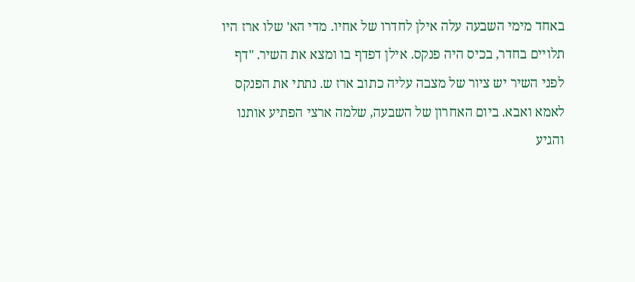באחד מימי השבעה עלה אילן לחדרו של אחיו. מדי הא' שלו ארז היו תלויים בחדר, בכיס היה פנקס. אילן דפדף בו ומצא את השיר. "דף לפני השיר יש ציור של מצבה עליה כתוב ארז ש. נתתי את הפנקס לאמא ואבא. ביום האחרון של השבעה, שלמה ארצי הפתיע אותנו והגיע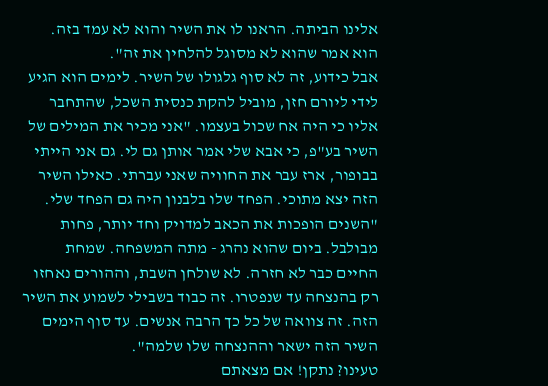אלינו הביתה. הראנו לו את השיר והוא לא עמד בזה. הוא אמר שהוא לא מסוגל להלחין את זה".
אבל כידוע, זה לא סוף גלגולו של השיר. לימים הוא הגיע לידי ליורם חזן, מוביל להקת כנסית השכל, שהתחבר אליו כי היה אח שכול בעצמו. "אני מכיר את המילים של השיר בע"פ, כי אבא שלי אמר אותן גם לי. גם אני הייתי בבופור, ארז עבר את החוויה שאני עברתי. כאילו השיר הזה יצא מתוכי. הפחד שלו בלבנון היה גם הפחד שלי.
"השנים הופכות את הכאב למדויק וחד יותר, פחות מבולבל. ביום שהוא נהרג - מתה המשפחה. שמחת החיים כבר לא חזרה. לא שולחן השבת, וההורים נאחזו רק בהנצחה עד שנפטרו. זה כבוד בשבילי לשמוע את השיר הזה. זה צוואה של כל כך הרבה אנשים. עד סוף הימים השיר הזה ישאר וההנצחה שלו שלמה".
טעינו? נתקן! אם מצאתם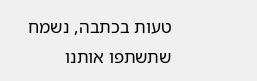טעות בכתבה, נשמח שתשתפו אותנו